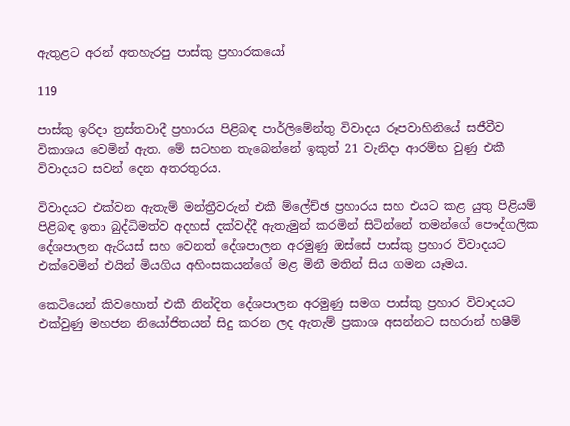ඇතුළට අරන් අතහැරපු පාස්කු ප්‍රහාරකයෝ

119

පාස්කු ඉරිදා ත්‍රස්තවාදී ප්‍රහාරය පිළිබඳ පාර්ලිමේන්තු විවාදය රූපවාහිනියේ සජීවීව විකාශය වෙමින් ඇත. මේ සටහන තැබෙන්නේ ඉකුත් 21 වැනිදා ආරම්භ වුණු එකී විවාදයට සවන් දෙන අතරතුරය.

විවාදයට එක්වන ඇතැම් මන්ත්‍රීවරුන් එකී ම්ලේච්ඡ ප්‍රහාරය සහ එයට කළ යුතු පිළියම් පිළිබඳ ඉතා බුද්ධිමත්ව අදහස් දක්වද්දී ඇතැමුන් කරමින් සිටින්නේ තමන්ගේ පෞද්ගලික දේශපාලන ඇරියස් සහ වෙනත් දේශපාලන අරමුණු ඔස්සේ පාස්කු ප්‍රහාර විවාදයට එක්වෙමින් එයින් මියගිය අහිංසකයන්ගේ මළ මිනී මතින් සිය ගමන යෑමය.

කෙටියෙන් කිවහොත් එකී නින්දිත දේශපාලන අරමුණු සමග පාස්කු ප්‍රහාර විවාදයට එක්වුණු මහජන නියෝජිතයන් සිදු කරන ලද ඇතැම් ප්‍රකාශ අසන්නට සහරාන් හෂීම්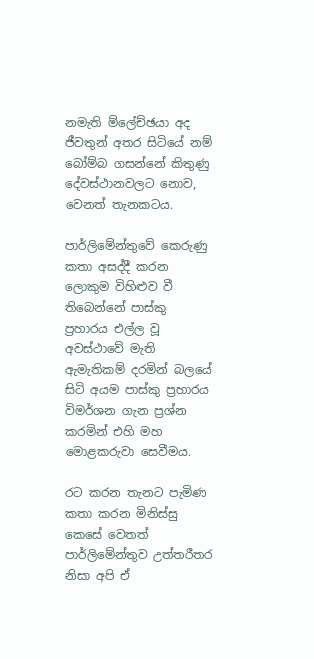නමැති ම්ලේච්ඡයා අද ජීවතුන් අතර සිටියේ නම් බෝම්බ ගසන්නේ කිතුණු දේවස්ථානවලට නොව, වෙනත් තැනකටය.

පාර්ලිමේන්තුවේ කෙරුණු කතා අසද්දී කරන ලොකුම විහිළුව වී තිබෙන්නේ පාස්කු ප්‍රහාරය එල්ල වූ අවස්ථාවේ මැති ඇමැතිකම් දරමින් බලයේ සිටි අයම පාස්කු ප්‍රහාරය විමර්ශන ගැන ප්‍රශ්න කරමින් එහි මහ මොළකරුවා සෙවීමය.

රට කරන තැනට පැමිණ කතා කරන මිනිස්සු කෙසේ වෙතත් පාර්ලිමේන්තුව උත්තරීතර නිසා අපි ඒ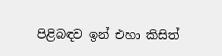පිළිබඳව ඉන් එහා කිසිත්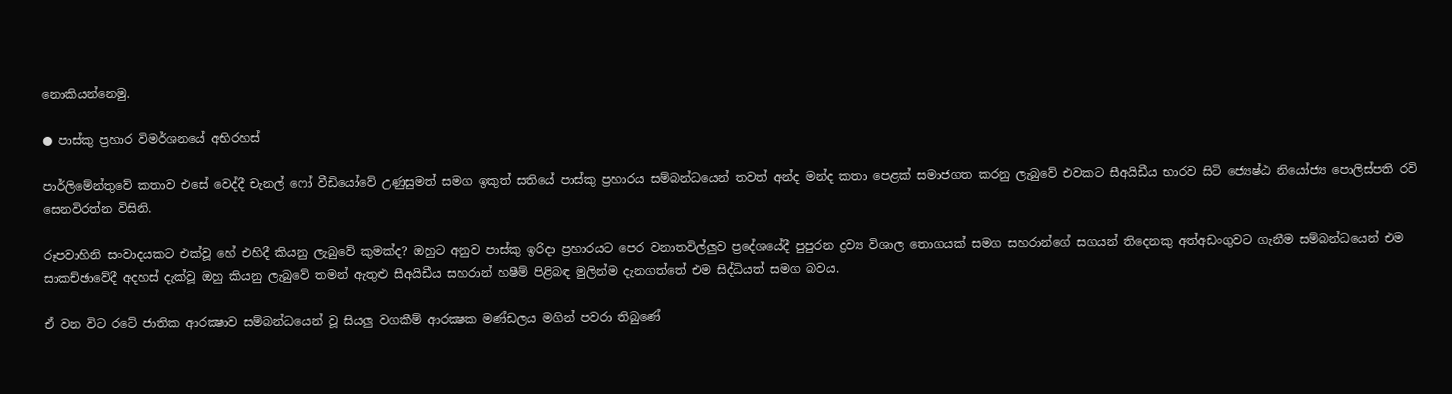නොකියන්නෙමු.

● පාස්කු ප්‍රහාර විමර්ශනයේ අභිරහස්

පාර්ලිමේන්තුවේ කතාව එසේ වෙද්දී චැනල් ෆෝ වීඩියෝවේ උණුසුමත් සමග ඉකුත් සතියේ පාස්කු ප්‍රහාරය සම්බන්ධයෙන් තවත් අන්ද මන්ද කතා පෙළක් සමාජගත කරනු ලැබුවේ එවකට සීඅයිඩීය භාරව සිටි ජ්‍යෙෂ්ඨ නියෝජ්‍ය පොලිස්පති රවි සෙනවිරත්න විසිනි.

රූපවාහිනි සංවාදයකට එක්වූ හේ එහිදී කියනු ලැබුවේ කුමක්ද? ඔහුට අනුව පාස්කු ඉරිදා ප්‍රහාරයට පෙර වනාතවිල්ලුව ප්‍රදේශයේදී පුපුරන ද්‍රව්‍ය විශාල තොගයක් සමග සහරාන්ගේ සගයන් තිදෙනකු අත්අඩංගුවට ගැනීම සම්බන්ධයෙන් එම සාකච්ඡාවේදී අදහස් දැක්වූ ඔහු කියනු ලැබුවේ තමන් ඇතුළු සීඅයිඩීය සහරාන් හෂීම් පිළිබඳ මුලින්ම දැනගත්තේ එම සිද්ධියත් සමග බවය.

ඒ වන විට රටේ ජාතික ආරක්‍ෂාව සම්බන්ධයෙන් වූ සියලු වගකීම් ආරක්‍ෂක මණ්ඩලය මගින් පවරා තිබුණේ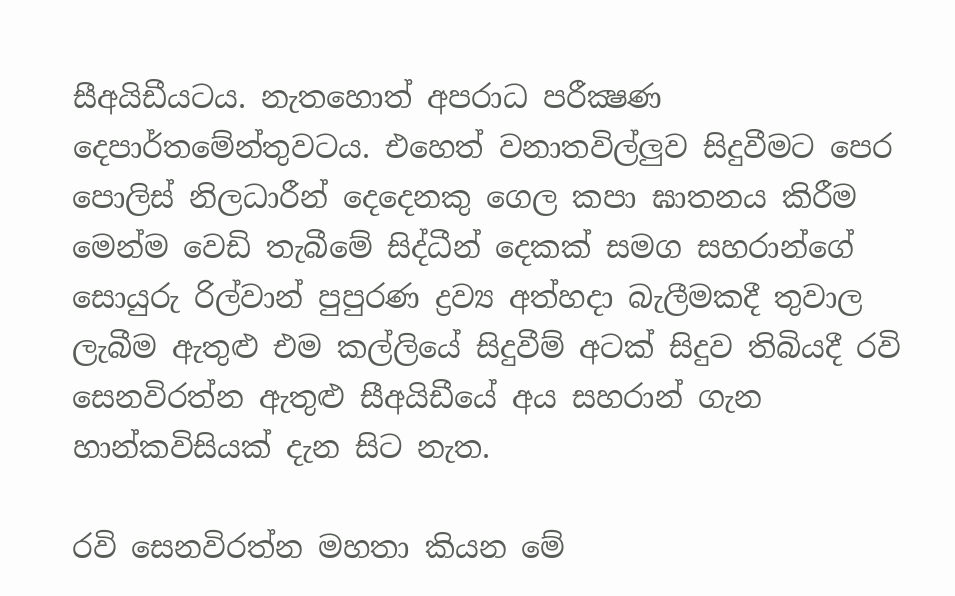සීඅයිඩීයටය. නැතහොත් අපරාධ පරීක්‍ෂණ දෙපාර්තමේන්තුවටය. එහෙත් වනාතවිල්ලුව සිදුවීමට පෙර පොලිස් නිලධාරීන් දෙදෙනකු ගෙල කපා ඝාතනය කිරීම මෙන්ම වෙඩි තැබීමේ සිද්ධීන් දෙකක් සමග සහරාන්ගේ සොයුරු රිල්වාන් පුපුරණ ද්‍රව්‍ය අත්හදා බැලීමකදී තුවාල ලැබීම ඇතුළු එම කල්ලියේ සිදුවීම් අටක් සිදුව තිබියදී රවි සෙනවිරත්න ඇතුළු සීඅයිඩීයේ අය සහරාන් ගැන හාන්කවිසියක් දැන සිට නැත.

රවි සෙනවිරත්න මහතා කියන මේ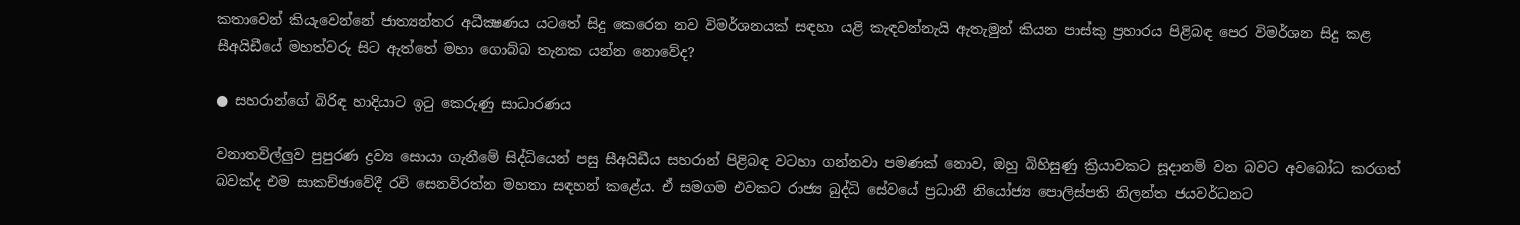කතාවෙන් කියැවෙන්නේ ජාත්‍යන්තර අධීක්‍ෂණය යටතේ සිදු කෙරෙන නව විමර්ශනයක් සඳහා යළි කැඳවන්නැයි ඇතැමුන් කියන පාස්කු ප්‍රහාරය පිළිබඳ පෙර විමර්ශන සිදු කළ සීඅයිඩීයේ මහත්වරු සිට ඇත්තේ මහා ගොබ්බ තැනක යන්න නොවේද?

● සහරාන්ගේ බිරිඳ හාදියාට ඉටු කෙරුණු සාධාරණය

වනාතවිල්ලුව පුපුරණ ද්‍රව්‍ය සොයා ගැනීමේ සිද්ධියෙන් පසු සීඅයිඩීය සහරාන් පිළිබඳ වටහා ගන්නවා පමණක් නොව, ඔහු බිහිසුණු ක්‍රියාවකට සූදානම් වන බවට අවබෝධ කරගත් බවක්ද එම සාකච්ඡාවේදී රවි සෙනවිරත්න මහතා සඳහන් කළේය. ඒ සමගම එවකට රාජ්‍ය බුද්ධි සේවයේ ප්‍රධානී නියෝජ්‍ය පොලිස්පති නිලන්ත ජයවර්ධනට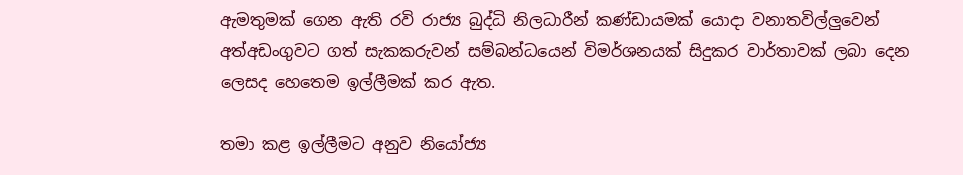ඇමතුමක් ගෙන ඇති රවි රාජ්‍ය බුද්ධි නිලධාරීන් කණ්ඩායමක් යොදා වනාතවිල්ලුවෙන් අත්අඩංගුවට ගත් සැකකරුවන් සම්බන්ධයෙන් විමර්ශනයක් සිදුකර වාර්තාවක් ලබා දෙන ලෙසද හෙතෙම ඉල්ලීමක් කර ඇත.

තමා කළ ඉල්ලීමට අනුව නියෝජ්‍ය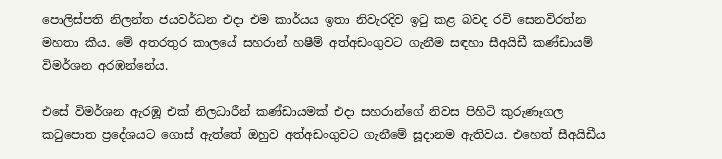පොලිස්පති නිලන්ත ජයවර්ධන එදා එම කාර්යය ඉතා නිවැරදිව ඉටු කළ බවද රවි සෙනවිරත්න මහතා කීය. මේ අතරතුර කාලයේ සහරාන් හෂීම් අත්අඩංගුවට ගැනීම සඳහා සීඅයිඩී කණ්ඩායම් විමර්ශන අරඹන්නේය.

එසේ විමර්ශන ඇරඹූ එක් නිලධාරීන් කණ්ඩායමක් එදා සහරාන්ගේ නිවස පිහිටි කුරුණෑගල කටුපොත ප්‍රදේශයට ගොස් ඇත්තේ ඔහුව අත්අඩංගුවට ගැනීමේ සූදානම ඇතිවය. එහෙත් සීඅයිඩීය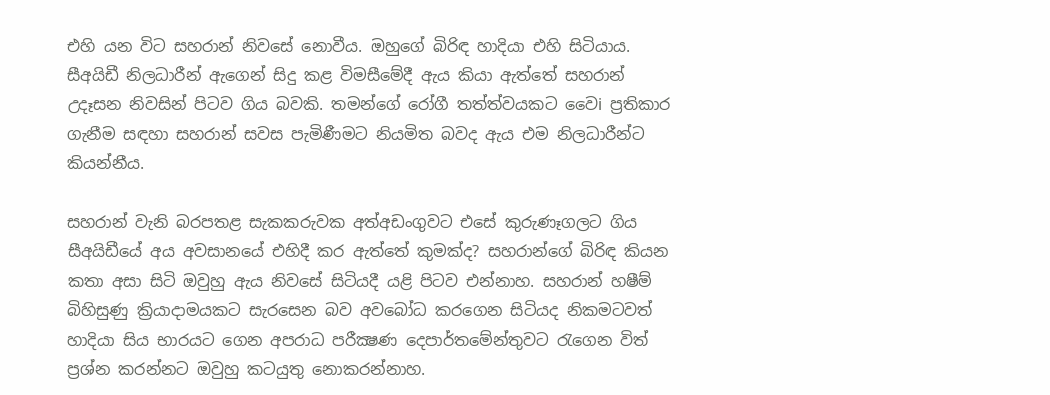එහි යන විට සහරාන් නිවසේ නොවීය. ඔහුගේ බිරිඳ හාදියා එහි සිටියාය. සීඅයිඩී නිලධාරීන් ඇගෙන් සිදු කළ විමසීමේදී ඇය කියා ඇත්තේ සහරාන් උදෑසන නිවසින් පිටව ගිය බවකි. තමන්ගේ රෝගී තත්ත්වයකට වෛi ප්‍රතිකාර ගැනීම සඳහා සහරාන් සවස පැමිණීමට නියමිත බවද ඇය එම නිලධාරීන්ට කියන්නීය.

සහරාන් වැනි බරපතළ සැකකරුවක අත්අඩංගුවට එසේ කුරුණෑගලට ගිය සීඅයිඩීයේ අය අවසානයේ එහිදී කර ඇත්තේ කුමක්ද? සහරාන්ගේ බිරිඳ කියන කතා අසා සිටි ඔවුහු ඇය නිවසේ සිටියදී යළි පිටව එන්නාහ. සහරාන් හෂීම් බිහිසුණු ක්‍රියාදාමයකට සැරසෙන බව අවබෝධ කරගෙන සිටියද නිකමටවත් හාදියා සිය භාරයට ගෙන අපරාධ පරීක්‍ෂණ දෙපාර්තමේන්තුවට රැගෙන විත් ප්‍රශ්න කරන්නට ඔවුහු කටයුතු නොකරන්නාහ.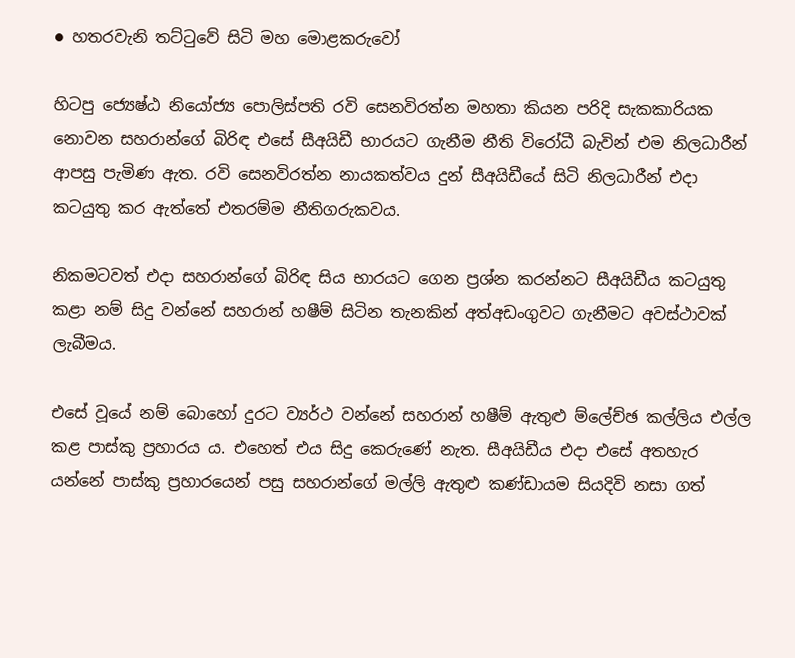● හතරවැනි තට්ටුවේ සිටි මහ මොළකරුවෝ

හිටපු ජ්‍යෙෂ්ඨ නියෝජ්‍ය පොලිස්පති රවි සෙනවිරත්න මහතා කියන පරිදි සැකකාරියක නොවන සහරාන්ගේ බිරිඳ එසේ සීඅයිඩී භාරයට ගැනීම නීති විරෝධී බැවින් එම නිලධාරීන් ආපසු පැමිණ ඇත. රවි සෙනවිරත්න නායකත්වය දුන් සීඅයිඩීයේ සිටි නිලධාරීන් එදා කටයුතු කර ඇත්තේ එතරම්ම නීතිගරුකවය.

නිකමටවත් එදා සහරාන්ගේ බිරිඳ සිය භාරයට ගෙන ප්‍රශ්න කරන්නට සීඅයිඩීය කටයුතු කළා නම් සිදු වන්නේ සහරාන් හෂීම් සිටින තැනකින් අත්අඩංගුවට ගැනීමට අවස්ථාවක් ලැබීමය.

එසේ වූයේ නම් බොහෝ දුරට ව්‍යර්ථ වන්නේ සහරාන් හෂීම් ඇතුළු ම්ලේච්ඡ කල්ලිය එල්ල කළ පාස්කු ප්‍රහාරය ය. එහෙත් එය සිදු කෙරුණේ නැත. සීඅයිඩීය එදා එසේ අතහැර යන්නේ පාස්කු ප්‍රහාරයෙන් පසු සහරාන්ගේ මල්ලි ඇතුළු කණ්ඩායම සියදිවි නසා ගත්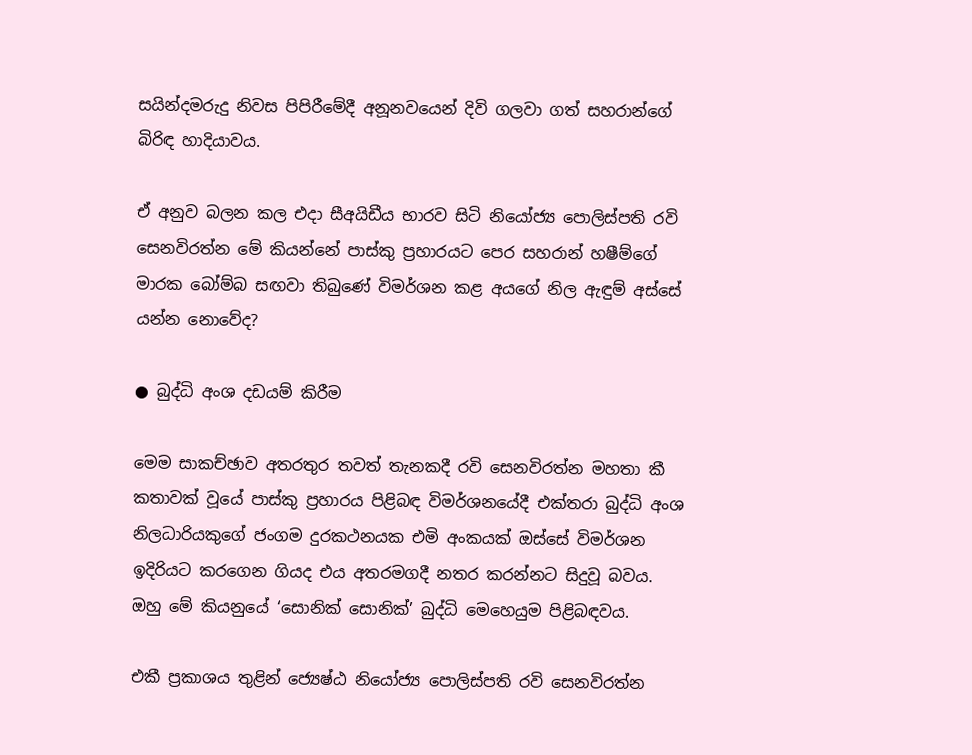සයින්දමරුදු නිවස පිපිරීමේදී අනූනවයෙන් දිවි ගලවා ගත් සහරාන්ගේ බිරිඳ හාදියාවය.

ඒ අනුව බලන කල එදා සීඅයිඩීය භාරව සිටි නියෝජ්‍ය පොලිස්පති රවි සෙනවිරත්න මේ කියන්නේ පාස්කු ප්‍රහාරයට පෙර සහරාන් හෂීම්ගේ මාරක බෝම්බ සඟවා තිබුණේ විමර්ශන කළ අයගේ නිල ඇඳුම් අස්සේ යන්න නොවේද?

● බුද්ධි අංශ දඩයම් කිරීම

මෙම සාකච්ඡාව අතරතුර තවත් තැනකදී රවි සෙනවිරත්න මහතා කී කතාවක් වූයේ පාස්කු ප්‍රහාරය පිළිබඳ විමර්ශනයේදී එක්තරා බුද්ධි අංශ නිලධාරියකුගේ ජංගම දුරකථනයක එමි අංකයක් ඔස්සේ විමර්ශන ඉදිරියට කරගෙන ගියද එය අතරමගදී නතර කරන්නට සිදුවූ බවය. ඔහු මේ කියනුයේ ‘සොනික් සොනික්’ බුද්ධි මෙහෙයුම පිළිබඳවය.

එකී ප්‍රකාශය තුළින් ජ්‍යෙෂ්ඨ නියෝජ්‍ය පොලිස්පති රවි සෙනවිරත්න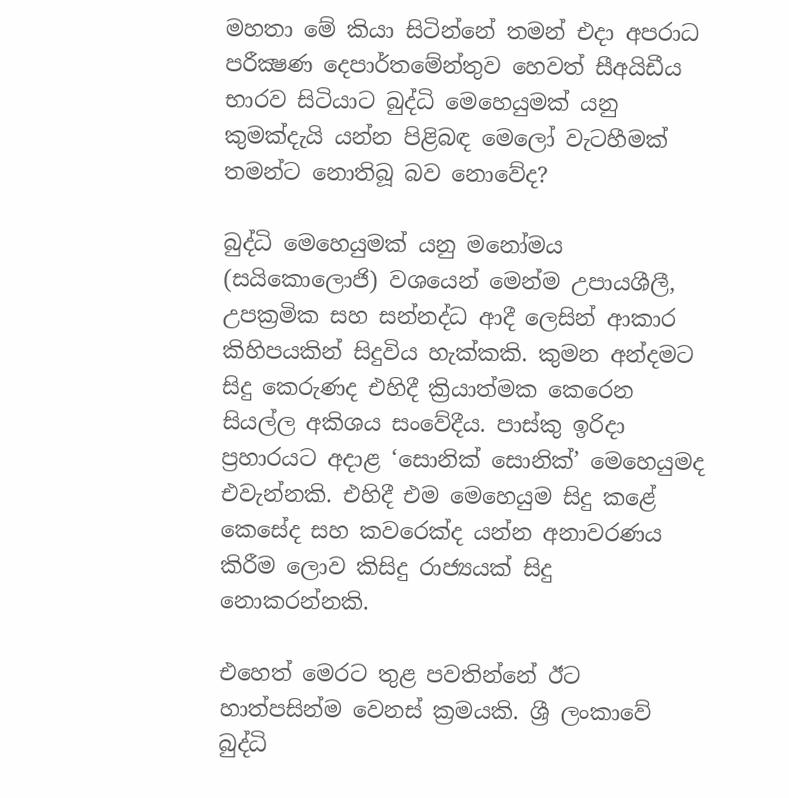මහතා මේ කියා සිටින්නේ තමන් එදා අපරාධ පරීක්‍ෂණ දෙපාර්තමේන්තුව හෙවත් සීඅයිඩීය භාරව සිටියාට බුද්ධි මෙහෙයුමක් යනු කුමක්දැයි යන්න පිළිබඳ මෙලෝ වැටහීමක් තමන්ට නොතිබූ බව නොවේද?

බුද්ධි මෙහෙයුමක් යනු මනෝමය (සයිකොලොජි) වශයෙන් මෙන්ම උපායශීලී, උපක්‍රමික සහ සන්නද්ධ ආදී ලෙසින් ආකාර කිහිපයකින් සිදුවිය හැක්කකි. කුමන අන්දමට සිදු කෙරුණද එහිදී ක්‍රියාත්මක කෙරෙන සියල්ල අකිශය සංවේදීය. පාස්කු ඉරිදා ප්‍රහාරයට අදාළ ‘සොනික් සොනික්’ මෙහෙයුමද එවැන්නකි. එහිදී එම මෙහෙයුම සිදු කළේ කෙසේද සහ කවරෙක්ද යන්න අනාවරණය කිරීම ලොව කිසිදු රාජ්‍යයක් සිදු නොකරන්නකි.

එහෙත් මෙරට තුළ පවතින්නේ ඊට හාත්පසින්ම වෙනස් ක්‍රමයකි. ශ්‍රී ලංකාවේ බුද්ධි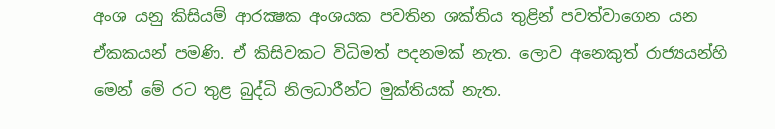අංශ යනු කිසියම් ආරක්‍ෂක අංශයක පවතින ශක්තිය තුළින් පවත්වාගෙන යන ඒකකයන් පමණි. ඒ කිසිවකට විධිමත් පදනමක් නැත. ලොව අනෙකුත් රාජ්‍යයන්හි මෙන් මේ රට තුළ බුද්ධි නිලධාරීන්ට මුක්තියක් නැත.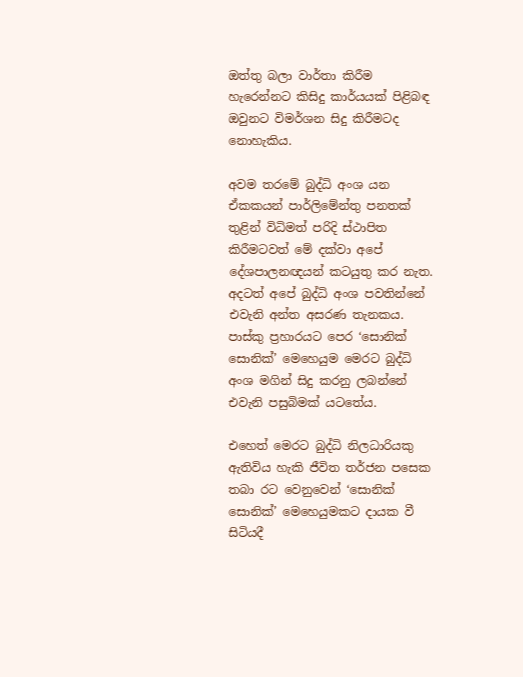ඔත්තු බලා වාර්තා කිරීම හැරෙන්නට කිසිදු කාර්යයක් පිළිබඳ ඔවුනට විමර්ශන සිදු කිරීමටද නොහැකිය.

අවම තරමේ බුද්ධි අංශ යන ඒකකයන් පාර්ලිමේන්තු පනතක් තුළින් විධිමත් පරිදි ස්ථාපිත කිරීමටවත් මේ දක්වා අපේ දේශපාලනඥයන් කටයුතු කර නැත. අදටත් අපේ බුද්ධි අංශ පවතින්නේ එවැනි අන්ත අසරණ තැනකය. පාස්කු ප්‍රහාරයට පෙර ‘සොනික් සොනික්’ මෙහෙයුම මෙරට බුද්ධි අංශ මගින් සිදු කරනු ලබන්නේ එවැනි පසුබිමක් යටතේය.

එහෙත් මෙරට බුද්ධි නිලධාරියකු ඇතිවිය හැකි ජීවිත තර්ජන පසෙක තබා රට වෙනුවෙන් ‘සොනික් සොනික්’ මෙහෙයුමකට දායක වී සිටියදී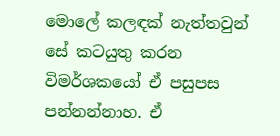මොලේ කලඳක් නැත්තවුන් සේ කටයුතු කරන විමර්ශකයෝ ඒ පසුපස පන්නන්නාහ. ඒ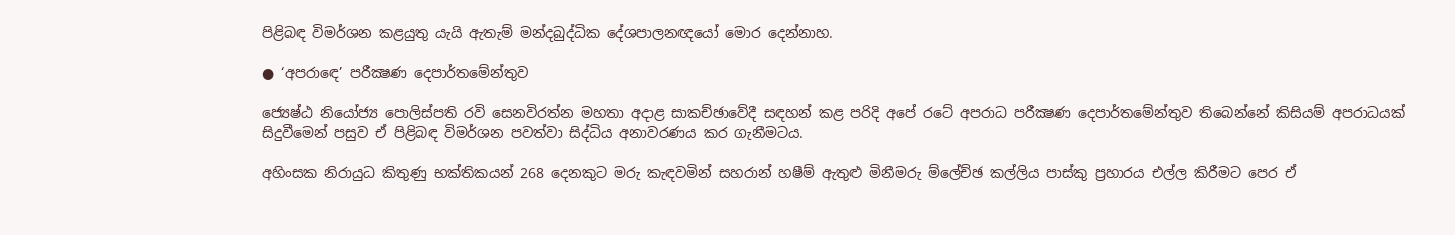පිළිබඳ විමර්ශන කළයුතු යැයි ඇතැම් මන්දබුද්ධික දේශපාලනඥයෝ මොර දෙන්නාහ.

● ‘අපරාඳෙ’ පරීක්‍ෂණ දෙපාර්තමේන්තුව

ජ්‍යෙෂ්ඨ නියෝජ්‍ය පොලිස්පති රවි සෙනවිරත්න මහතා අදාළ සාකච්ඡාවේදී සඳහන් කළ පරිදි අපේ රටේ අපරාධ පරීක්‍ෂණ දෙපාර්තමේන්තුව තිබෙන්නේ කිසියම් අපරාධයක් සිදුවීමෙන් පසුව ඒ පිළිබඳ විමර්ශන පවත්වා සිද්ධිය අනාවරණය කර ගැනීමටය.

අහිංසක නිරායුධ කිතුණු භක්තිකයන් 268 දෙනකුට මරු කැඳවමින් සහරාන් හෂීම් ඇතුළු මිනීමරු ම්ලේච්ඡ කල්ලිය පාස්කු ප්‍රහාරය එල්ල කිරීමට පෙර ඒ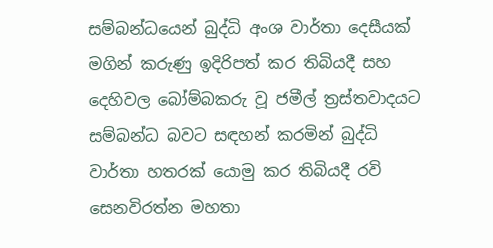සම්බන්ධයෙන් බුද්ධි අංශ වාර්තා දෙසීයක් මගින් කරුණු ඉදිරිපත් කර තිබියදී සහ දෙහිවල බෝම්බකරු වූ ජමීල් ත්‍රස්තවාදයට සම්බන්ධ බවට සඳහන් කරමින් බුද්ධි වාර්තා හතරක් යොමු කර තිබියදී රවි සෙනවිරත්න මහතා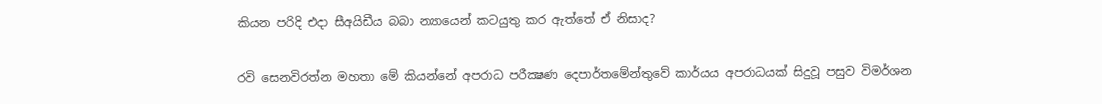කියන පරිදි එදා සීඅයිඩීය බබා න්‍යායෙන් කටයුතු කර ඇත්තේ ඒ නිසාද?

රවි සෙනවිරත්න මහතා මේ කියන්නේ අපරාධ පරීක්‍ෂණ දෙපාර්තමේන්තුවේ කාර්යය අපරාධයක් සිදුවූ පසුව විමර්ශන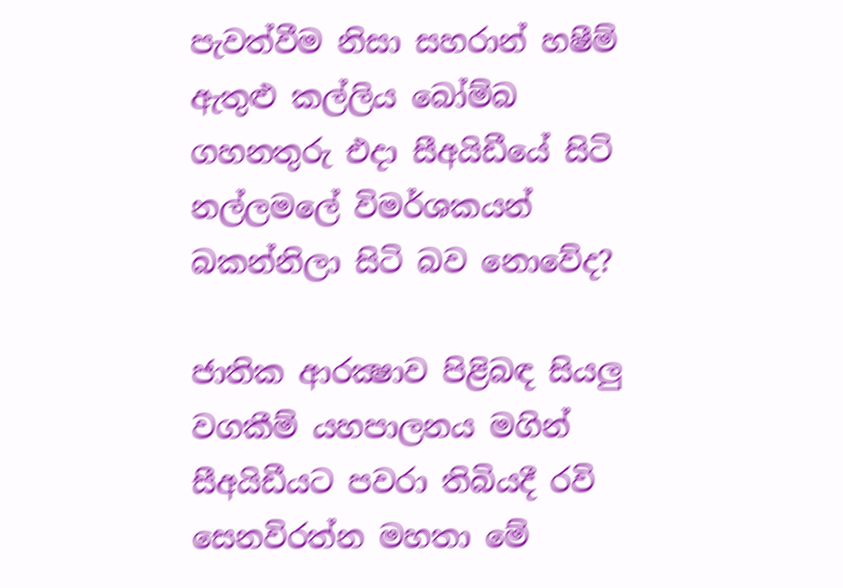පැවත්වීම නිසා සහරාන් හෂීම් ඇතුළු කල්ලිය බෝම්බ ගහනතුරු එදා සීඅයිඩීයේ සිටි නල්ලමලේ විමර්ශකයන් බකන්නිලා සිටි බව නොවේද?

ජාතික ආරක්‍ෂාව පිළිබඳ සියලු වගකීම් යහපාලනය මගින් සීඅයිඩීයට පවරා තිබියදී රවි සෙනවිරත්න මහතා මේ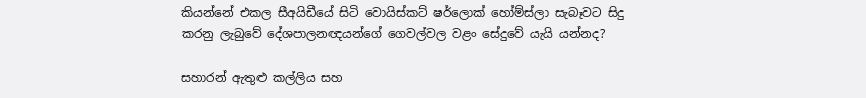කියන්නේ එකල සීඅයිඩීයේ සිටි වොයිස්කට් ෂර්ලොක් හෝම්ස්ලා සැබෑවට සිදු කරනු ලැබුවේ දේශපාලනඥයන්ගේ ගෙවල්වල වළං සේදුවේ යැයි යන්නද?

සහාරන් ඇතුළු කල්ලිය සහ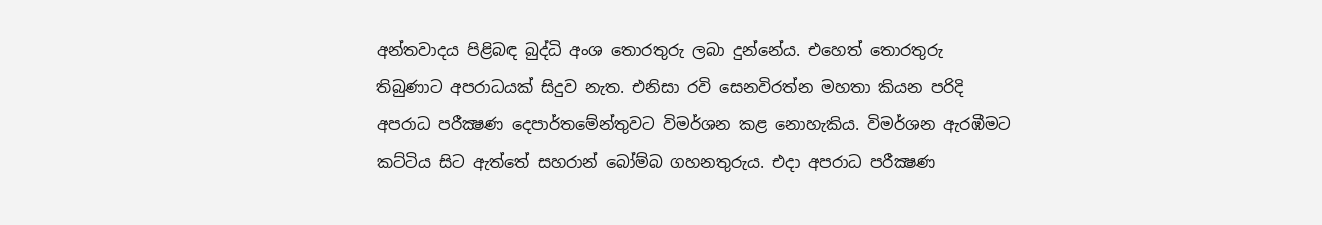අන්තවාදය පිළිබඳ බුද්ධි අංශ තොරතුරු ලබා දුන්නේය. එහෙත් තොරතුරු තිබුණාට අපරාධයක් සිදුව නැත. එනිසා රවි සෙනවිරත්න මහතා කියන පරිදි අපරාධ පරීක්‍ෂණ දෙපාර්තමේන්තුවට විමර්ශන කළ නොහැකිය. විමර්ශන ඇරඹීමට කට්ටිය සිට ඇත්තේ සහරාන් බෝම්බ ගහනතුරුය. එදා අපරාධ පරීක්‍ෂණ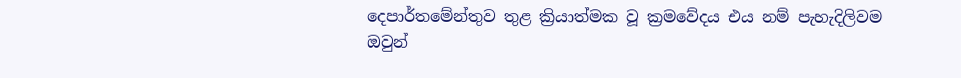දෙපාර්තමේන්තුව තුළ ක්‍රියාත්මක වූ ක්‍රමවේදය එය නම් පැහැදිලිවම ඔවුන්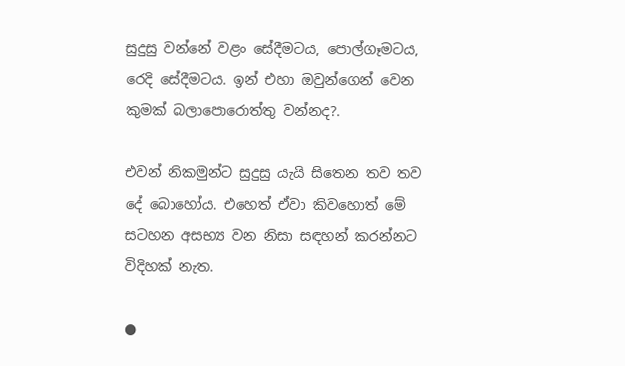සුදුසු වන්නේ වළං සේදීමටය, පොල්ගෑමටය, රෙදි සේදීමටය. ඉන් එහා ඔවුන්ගෙන් වෙන කුමක් බලාපොරොත්තු වන්නද?.

එවන් නිකමුන්ට සුදුසු යැයි සිතෙන තව තව දේ බොහෝය. එහෙත් ඒවා කිවහොත් මේ සටහන අසභ්‍ය වන නිසා සඳහන් කරන්නට විදිහක් නැත.

●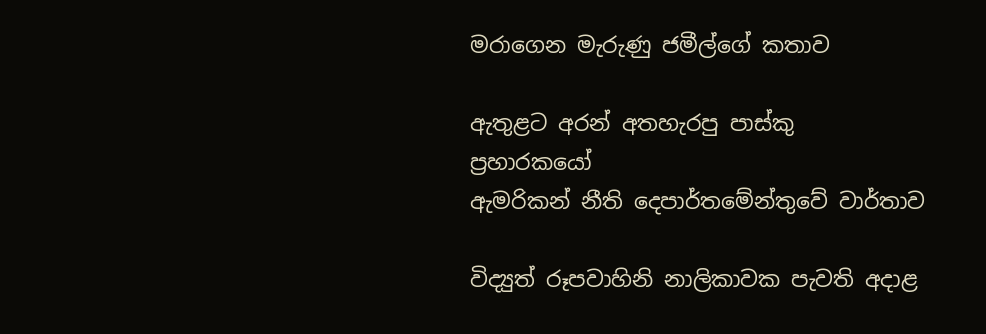මරාගෙන මැරුණු ජමීල්ගේ කතාව

ඇතුළට අරන් අතහැරපු පාස්කු ප්‍රහාරකයෝ
ඇමරිකන් නීති දෙපාර්තමේන්තුවේ වාර්තාව

විද්‍යුත් රූපවාහිනි නාලිකාවක පැවති අදාළ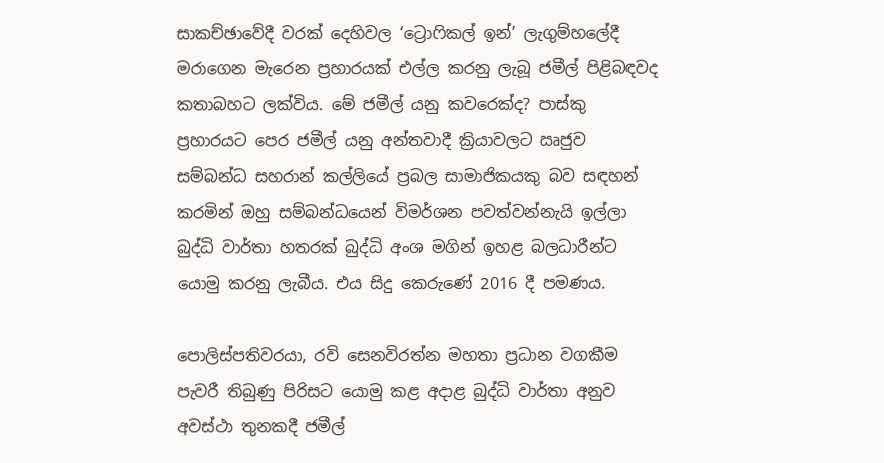සාකච්ඡාවේදී වරක් දෙහිවල ‘ට්‍රොෆිකල් ඉන්’ ලැගුම්හලේදී මරාගෙන මැරෙන ප්‍රහාරයක් එල්ල කරනු ලැබූ ජමීල් පිළිබඳවද කතාබහට ලක්විය. මේ ජමීල් යනු කවරෙක්ද? පාස්කු ප්‍රහාරයට පෙර ජමීල් යනු අන්තවාදී ක්‍රියාවලට ඍජුව සම්බන්ධ සහරාන් කල්ලියේ ප්‍රබල සාමාජිකයකු බව සඳහන් කරමින් ඔහු සම්බන්ධයෙන් විමර්ශන පවත්වන්නැයි ඉල්ලා බුද්ධි වාර්තා හතරක් බුද්ධි අංශ මගින් ඉහළ බලධාරීන්ට යොමු කරනු ලැබීය. එය සිදු කෙරුණේ 2016 දී පමණය.

පොලිස්පතිවරයා, රවි සෙනවිරත්න මහතා ප්‍රධාන වගකීම පැවරී තිබුණු පිරිසට යොමු කළ අදාළ බුද්ධි වාර්තා අනුව අවස්ථා තුනකදී ජමීල්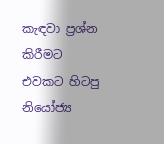කැඳවා ප්‍රශ්න කිරීමට එවකට හිටපු නියෝජ්‍ය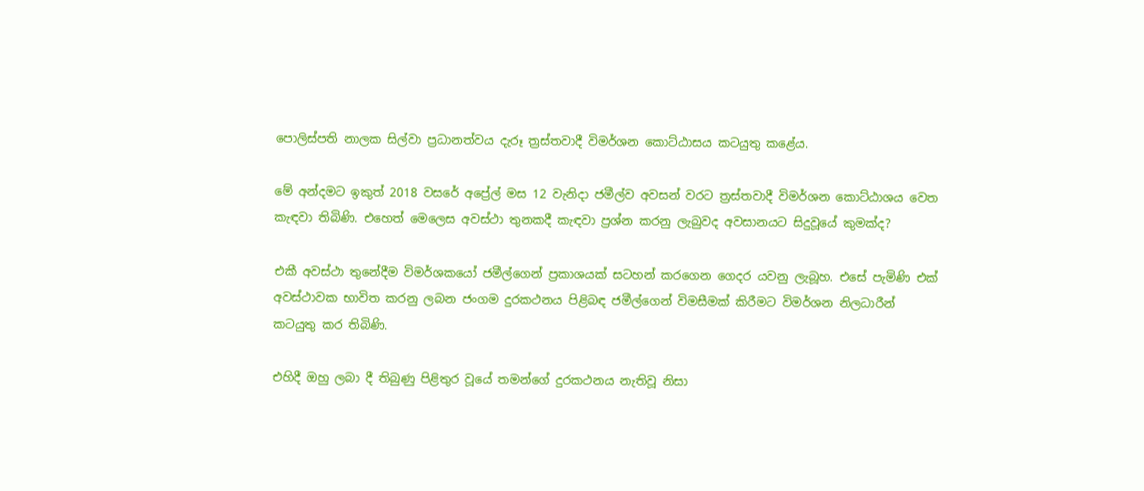පොලිස්පති නාලක සිල්වා ප්‍රධානත්වය දැරූ ත්‍රස්තවාදී විමර්ශන කොට්ඨාසය කටයුතු කළේය.

මේ අන්දමට ඉකුත් 2018 වසරේ අප්‍රේල් මස 12 වැනිදා ජමීල්ව අවසන් වරට ත්‍රස්තවාදී විමර්ශන කොට්ඨාශය වෙත කැඳවා තිබිණි. එහෙත් මෙලෙස අවස්ථා තුනකදී කැඳවා ප්‍රශ්න කරනු ලැබුවද අවසානයට සිදුවූයේ කුමක්ද?

එකී අවස්ථා තුනේදීම විමර්ශකයෝ ජමීල්ගෙන් ප්‍රකාශයක් සටහන් කරගෙන ගෙදර යවනු ලැබූහ. එසේ පැමිණි එක් අවස්ථාවක භාවිත කරනු ලබන ජංගම දුරකථනය පිළිබඳ ජමීල්ගෙන් විමසීමක් කිරීමට විමර්ශන නිලධාරීන් කටයුතු කර තිබිණි.

එහිදී ඔහු ලබා දී තිබුණු පිළිතුර වූයේ තමන්ගේ දුරකථනය නැතිවූ නිසා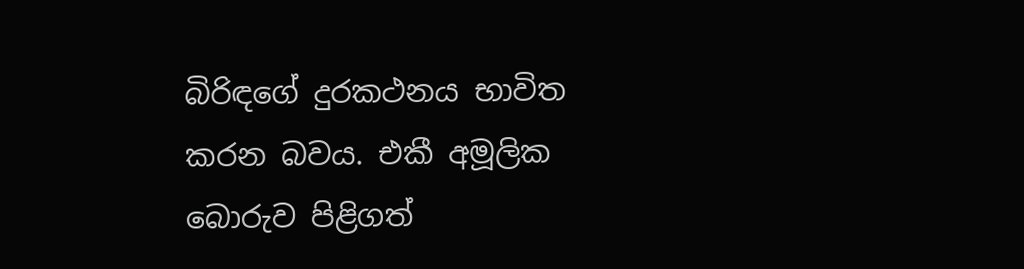බිරිඳගේ දුරකථනය භාවිත කරන බවය. එකී අමූලික බොරුව පිළිගත්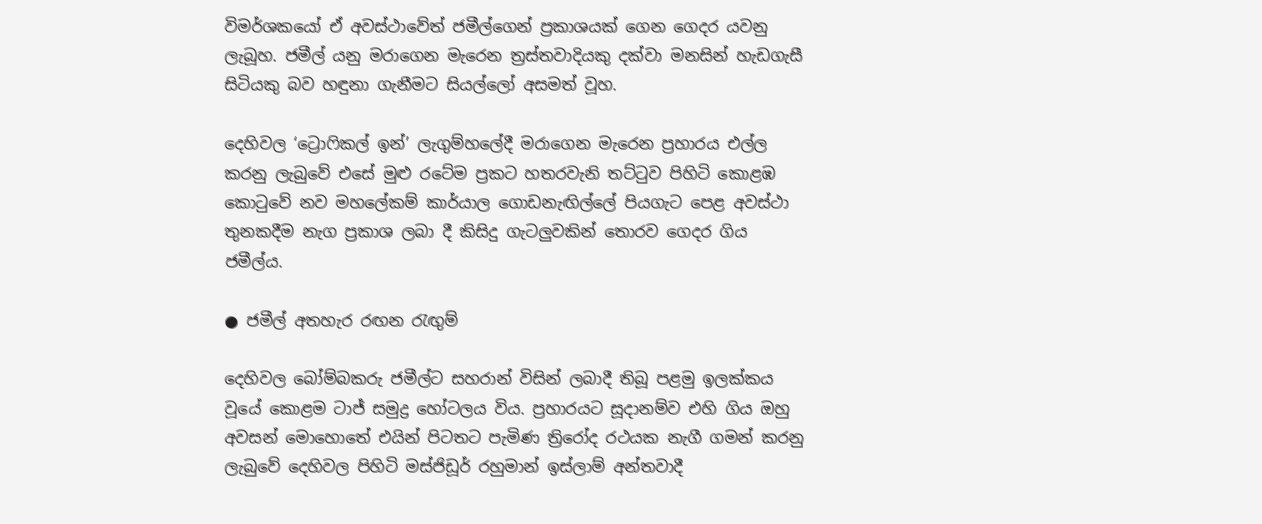විමර්ශකයෝ ඒ අවස්ථාවේත් ජමීල්ගෙන් ප්‍රකාශයක් ගෙන ගෙදර යවනු ලැබූහ. ජමීල් යනු මරාගෙන මැරෙන ත්‍රස්තවාදියකු දක්වා මනසින් හැඩගැසී සිටියකු බව හඳුනා ගැනීමට සියල්ලෝ අසමත් වූහ.

දෙහිවල ‘ට්‍රොෆිකල් ඉන්’ ලැගුම්හලේදී මරාගෙන මැරෙන ප්‍රහාරය එල්ල කරනු ලැබුවේ එසේ මුළු රටේම ප්‍රකට හතරවැනි තට්ටුව පිහිටි කොළඹ කොටුවේ නව මහලේකම් කාර්යාල ගොඩනැඟිල්ලේ පියගැට පෙළ අවස්ථා තුනකදීම නැග ප්‍රකාශ ලබා දී කිසිදු ගැටලුවකින් තොරව ගෙදර ගිය ජමීල්ය.

● ජමීල් අතහැර රඟන රැඟුම්

දෙහිවල බෝම්බකරු ජමීල්ට සහරාන් විසින් ලබාදී තිබූ පළමු ඉලක්කය වූයේ කොළම ටාජ් සමුද්‍ර හෝටලය විය. ප්‍රහාරයට සූදානම්ව එහි ගිය ඔහු අවසන් මොහොතේ එයින් පිටතට පැමිණ ත්‍රිරෝද රථයක නැගී ගමන් කරනු ලැබුවේ දෙහිවල පිහිටි මස්ජිඩූර් රහුමාන් ඉස්ලාම් අන්තවාදී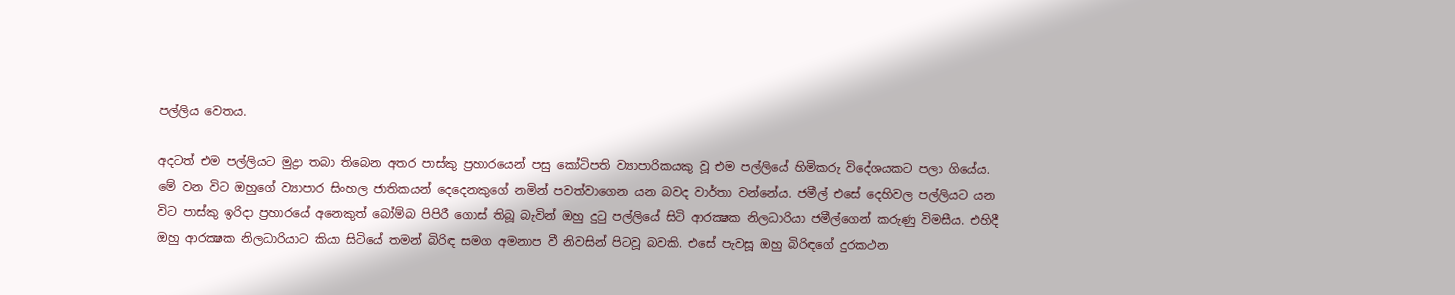පල්ලිය වෙතය.

අදටත් එම පල්ලියට මුද්‍රා තබා තිබෙන අතර පාස්කු ප්‍රහාරයෙන් පසු කෝටිපති ව්‍යාපාරිකයකු වූ එම පල්ලියේ හිමිකරු විදේශයකට පලා ගියේය. මේ වන විට ඔහුගේ ව්‍යාපාර සිංහල ජාතිකයන් දෙදෙනකුගේ නමින් පවත්වාගෙන යන බවද වාර්තා වන්නේය. ජමීල් එසේ දෙහිවල පල්ලියට යන විට පාස්කු ඉරිදා ප්‍රහාරයේ අනෙකුත් බෝම්බ පිපිරී ගොස් තිබූ බැවින් ඔහු දුටු පල්ලියේ සිටි ආරක්‍ෂක නිලධාරියා ජමීල්ගෙන් කරුණු විමසීය. එහිදී ඔහු ආරක්‍ෂක නිලධාරියාට කියා සිටියේ තමන් බිරිඳ සමග අමනාප වී නිවසින් පිටවූ බවකි. එසේ පැවසූ ඔහු බිරිඳගේ දුරකථන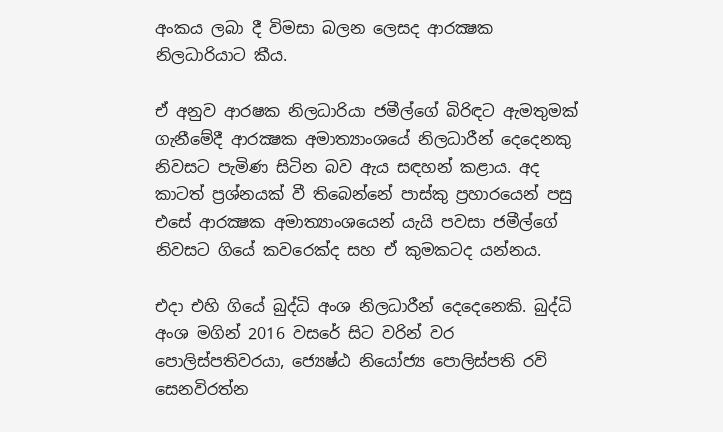අංකය ලබා දී විමසා බලන ලෙසද ආරක්‍ෂක නිලධාරියාට කීය.

ඒ අනුව ආරෂක නිලධාරියා ජමීල්ගේ බිරිඳට ඇමතුමක් ගැනීමේදී ආරක්‍ෂක අමාත්‍යාංශයේ නිලධාරීන් දෙදෙනකු නිවසට පැමිණ සිටින බව ඇය සඳහන් කළාය. අද කාටත් ප්‍රශ්නයක් වී තිබෙන්නේ පාස්කු ප්‍රහාරයෙන් පසු එසේ ආරක්‍ෂක අමාත්‍යාංශයෙන් යැයි පවසා ජමීල්ගේ නිවසට ගියේ කවරෙක්ද සහ ඒ කුමකටද යන්නය.

එදා එහි ගියේ බුද්ධි අංශ නිලධාරීන් දෙදෙනෙකි. බුද්ධි අංශ මගින් 2016 වසරේ සිට වරින් වර පොලිස්පතිවරයා, ජ්‍යෙෂ්ඨ නියෝජ්‍ය පොලිස්පති රවි සෙනවිරත්න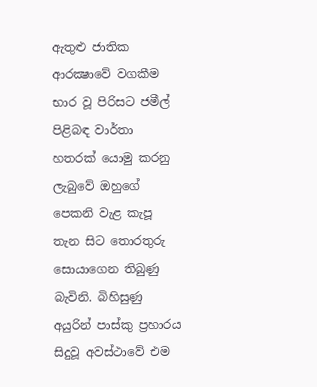ඇතුළු ජාතික ආරක්‍ෂාවේ වගකීම භාර වූ පිරිසට ජමීල් පිළිබඳ වාර්තා හතරක් යොමු කරනු ලැබුවේ ඔහුගේ පෙකනි වැළ කැපූ තැන සිට තොරතුරු සොයාගෙන තිබුණු බැවිනි. බිහිසුණු අයුරින් පාස්කු ප්‍රහාරය සිදුවූ අවස්ථාවේ එම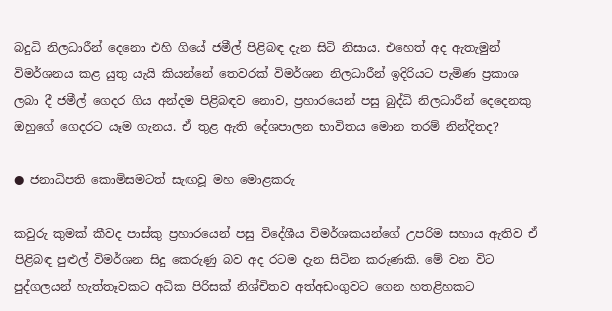බදුධි නිලධාරීන් දෙනො එහි ගියේ ජමීල් පිළිබඳ දැන සිටි නිසාය. එහෙත් අද ඇතැමුන් විමර්ශනය කළ යුතු යැයි කියන්නේ තෙවරක් විමර්ශන නිලධාරීන් ඉදිරියට පැමිණ ප්‍රකාශ ලබා දී ජමීල් ගෙදර ගිය අන්දම පිළිබඳව නොව, ප්‍රහාරයෙන් පසු බුද්ධි නිලධාරීන් දෙදෙනකු ඔහුගේ ගෙදරට යෑම ගැනය. ඒ තුළ ඇති දේශපාලන භාවිතය මොන තරම් නින්දිතද?

● ජනාධිපති කොමිසමටත් සැඟවූ මහ මොළකරු

කවුරු කුමක් කීවද පාස්කු ප්‍රහාරයෙන් පසු විදේශීය විමර්ශකයන්ගේ උපරිම සහාය ඇතිව ඒ පිළිබඳ පුළුල් විමර්ශන සිදු කෙරුණු බව අද රටම දැන සිටින කරුණකි. මේ වන විට පුද්ගලයන් හැත්තෑවකට අධික පිරිසක් නිශ්චිතව අත්අඩංගුවට ගෙන හතළිහකට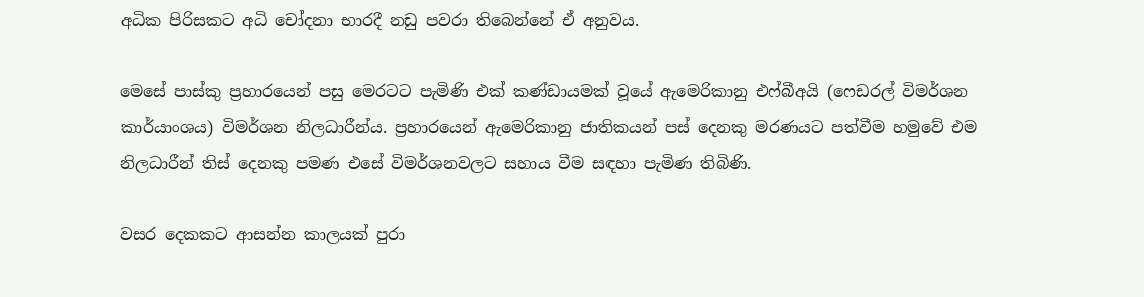අධික පිරිසකට අධි චෝදනා භාරදී නඩු පවරා තිබෙන්නේ ඒ අනුවය.

මෙසේ පාස්කු ප්‍රහාරයෙන් පසු මෙරටට පැමිණි එක් කණ්ඩායමක් වූයේ ඇමෙරිකානු එෆ්බීඅයි (ෆෙඩරල් විමර්ශන කාර්යාංශය) විමර්ශන නිලධාරීන්ය. ප්‍රහාරයෙන් ඇමෙරිකානු ජාතිකයන් පස් දෙනකු මරණයට පත්වීම හමුවේ එම නිලධාරීන් තිස් දෙනකු පමණ එසේ විමර්ශනවලට සහාය වීම සඳහා පැමිණ තිබිණි.

වසර දෙකකට ආසන්න කාලයක් පුරා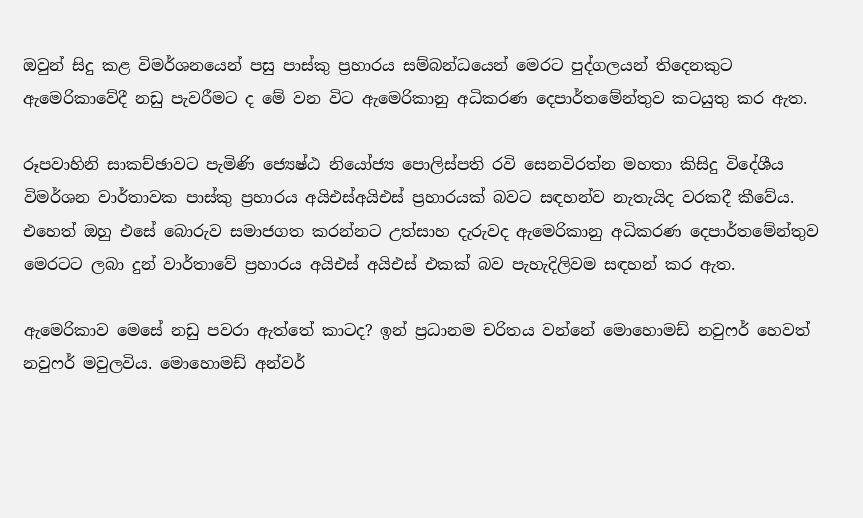ඔවුන් සිදු කළ විමර්ශනයෙන් පසු පාස්කු ප්‍රහාරය සම්බන්ධයෙන් මෙරට පුද්ගලයන් තිදෙනකුට ඇමෙරිකාවේදී නඩු පැවරීමට ද මේ වන විට ඇමෙරිකානු අධිකරණ දෙපාර්තමේන්තුව කටයුතු කර ඇත.

රූපවාහිනි සාකච්ඡාවට පැමිණි ජ්‍යෙෂ්ඨ නියෝජ්‍ය පොලිස්පති රවි සෙනවිරත්න මහතා කිසිදු විදේශීය විමර්ශන වාර්තාවක පාස්කු ප්‍රහාරය අයිඑස්අයිඑස් ප්‍රහාරයක් බවට සඳහන්ව නැතැයිද වරකදී කීවේය. එහෙත් ඔහු එසේ බොරුව සමාජගත කරන්නට උත්සාහ දැරුවද ඇමෙරිකානු අධිකරණ දෙපාර්තමේන්තුව මෙරටට ලබා දුන් වාර්තාවේ ප්‍රහාරය අයිඑස් අයිඑස් එකක් බව පැහැදිලිවම සඳහන් කර ඇත.

ඇමෙරිකාව මෙසේ නඩු පවරා ඇත්තේ කාටද? ඉන් ප්‍රධානම චරිතය වන්නේ මොහොමඩ් නවුෆර් හෙවත් නවුෆර් මවුලවිය. මොහොමඩ් අන්වර්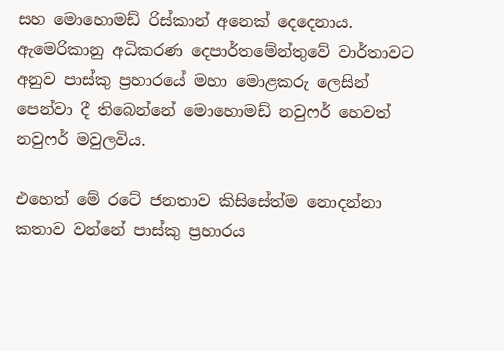සහ මොහොමඩ් රිස්කාන් අනෙක් දෙදෙනාය. ඇමෙරිකානු අධිකරණ දෙපාර්තමේන්තුවේ වාර්තාවට අනුව පාස්කු ප්‍රහාරයේ මහා මොළකරු ලෙසින් පෙන්වා දී තිබෙන්නේ මොහොමඩ් නවුෆර් හෙවත් නවුෆර් මවුලවිය.

එහෙත් මේ රටේ ජනතාව කිසිසේත්ම නොදන්නා කතාව වන්නේ පාස්කු ප්‍රහාරය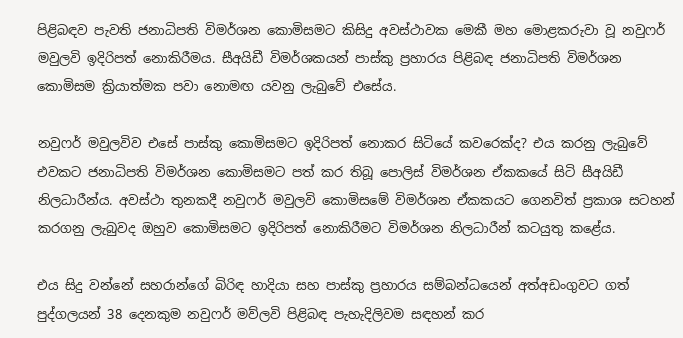පිළිබඳව පැවති ජනාධිපති විමර්ශන කොමිසමට කිසිදු අවස්ථාවක මෙකී මහ මොළකරුවා වූ නවුෆර් මවුලවි ඉදිරිපත් නොකිරීමය. සීඅයිඩී විමර්ශකයන් පාස්කු ප්‍රහාරය පිළිබඳ ජනාධිපති විමර්ශන කොමිසම ක්‍රියාත්මක පවා නොමඟ යවනු ලැබුවේ එසේය.

නවුෆර් මවුලවිව එසේ පාස්කු කොමිසමට ඉදිරිපත් නොකර සිටියේ කවරෙක්ද? එය කරනු ලැබුවේ එවකට ජනාධිපති විමර්ශන කොමිසමට පත් කර තිබූ පොලිස් විමර්ශන ඒකකයේ සිටි සීඅයිඩී නිලධාරීන්ය. අවස්ථා තුනකදී නවුෆර් මවුලවි කොමිසමේ විමර්ශන ඒකකයට ගෙනවිත් ප්‍රකාශ සටහන් කරගනු ලැබුවද ඔහුව කොමිසමට ඉදිරිපත් නොකිරීමට විමර්ශන නිලධාරීන් කටයුතු කළේය.

එය සිදු වන්නේ සහරාන්ගේ බිරිඳ හාදියා සහ පාස්කු ප්‍රහාරය සම්බන්ධයෙන් අත්අඩංගුවට ගත් පුද්ගලයන් 38 දෙනකුම නවුෆර් මව්ලවි පිළිබඳ පැහැදිලිවම සඳහන් කර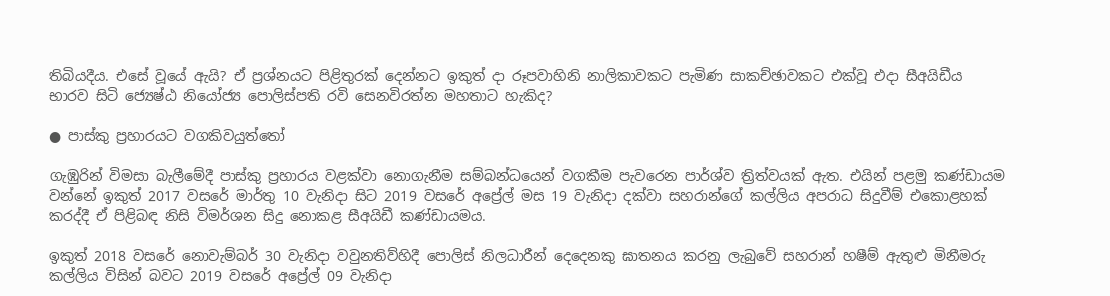තිබියදීය. එසේ වූයේ ඇයි? ඒ ප්‍රශ්නයට පිළිතුරක් දෙන්නට ඉකුත් දා රූපවාහිනි නාලිකාවකට පැමිණ සාකච්ඡාවකට එක්වූ එදා සීඅයිඩීය භාරව සිටි ජ්‍යෙෂ්ඨ නියෝජ්‍ය පොලිස්පති රවි සෙනවිරත්න මහතාට හැකිද?

● පාස්කු ප්‍රහාරයට වගකිවයුත්තෝ

ගැඹුරින් විමසා බැලීමේදී පාස්කු ප්‍රහාරය වළක්වා නොගැනීම සම්බන්ධයෙන් වගකීම පැවරෙන පාර්ශ්ව ත්‍රිත්වයක් ඇත. එයින් පළමු කණ්ඩායම වන්නේ ඉකුත් 2017 වසරේ මාර්තු 10 වැනිදා සිට 2019 වසරේ අප්‍රේල් මස 19 වැනිදා දක්වා සහරාන්ගේ කල්ලිය අපරාධ සිදුවීම් එකොළහක් කරද්දී ඒ පිළිබඳ නිසි විමර්ශන සිදු නොකළ සීඅයිඩී කණ්ඩායමය.

ඉකුත් 2018 වසරේ නොවැම්බර් 30 වැනිදා වවුනතිව්හිදී පොලිස් නිලධාරීන් දෙදෙනකු ඝාතනය කරනු ලැබුවේ සහරාන් හෂීම් ඇතුළු මිනීමරු කල්ලිය විසින් බවට 2019 වසරේ අප්‍රේල් 09 වැනිදා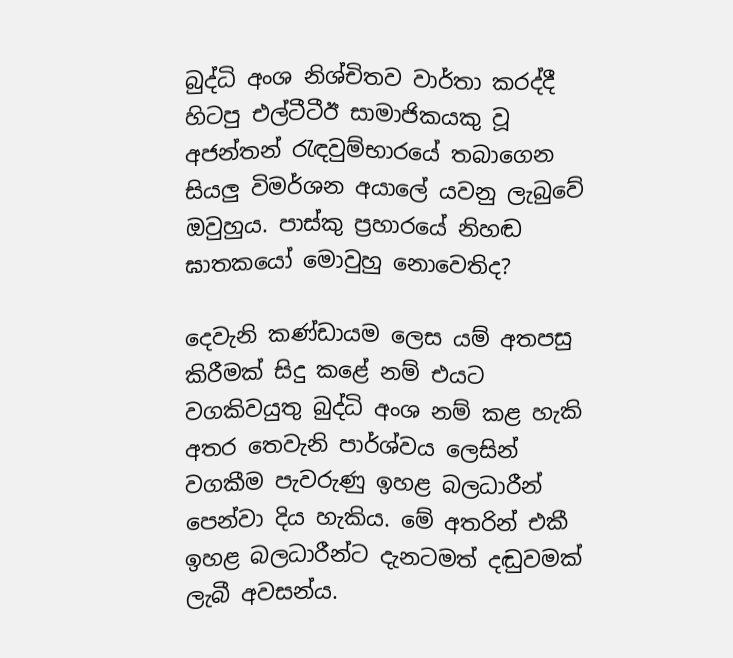බුද්ධි අංශ නිශ්චිතව වාර්තා කරද්දී හිටපු එල්ටීටීඊ සාමාජිකයකු වූ අජන්තන් රැඳවුම්භාරයේ තබාගෙන සියලු විමර්ශන අයාලේ යවනු ලැබුවේ ඔවුහුය. පාස්කු ප්‍රහාරයේ නිහඬ ඝාතකයෝ මොවුහු නොවෙතිද?

දෙවැනි කණ්ඩායම ලෙස යම් අතපසු කිරීමක් සිදු කළේ නම් එයට වගකිවයුතු බුද්ධි අංශ නම් කළ හැකි අතර තෙවැනි පාර්ශ්වය ලෙසින් වගකීම පැවරුණු ඉහළ බලධාරීන් පෙන්වා දිය හැකිය. මේ අතරින් එකී ඉහළ බලධාරීන්ට දැනටමත් දඬුවමක් ලැබී අවසන්ය.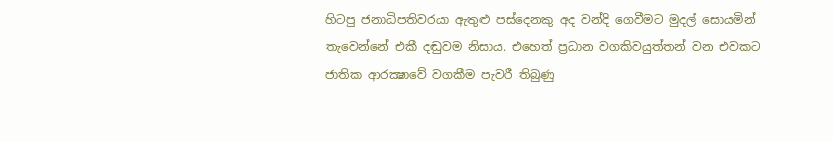හිටපු ජනාධිපතිවරයා ඇතුළු පස්දෙනකු අද වන්දි ගෙවීමට මුදල් සොයමින් තැවෙන්නේ එකී දඬුවම නිසාය. එහෙත් ප්‍රධාන වගකිවයුත්තන් වන එවකට ජාතික ආරක්‍ෂාවේ වගකීම පැවරී තිබුණු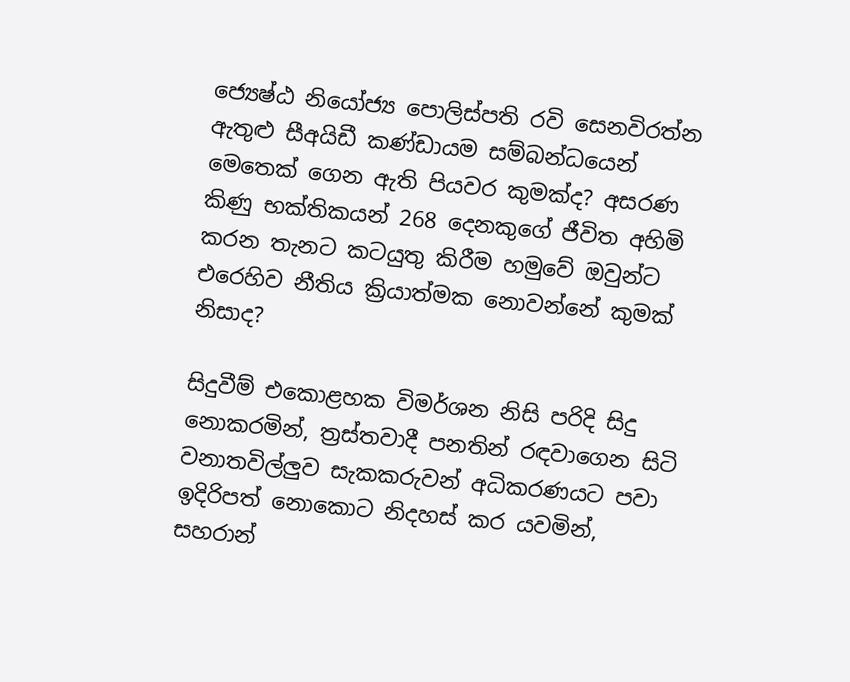ජ්‍යෙෂ්ඨ නියෝජ්‍ය පොලිස්පති රවි සෙනවිරත්න ඇතුළු සීඅයිඩී කණ්ඩායම සම්බන්ධයෙන් මෙතෙක් ගෙන ඇති පියවර කුමක්ද? අසරණ කිණු භක්තිකයන් 268 දෙනකුගේ ජීවිත අහිමි කරන තැනට කටයුතු කිරීම හමුවේ ඔවුන්ට එරෙහිව නීතිය ක්‍රියාත්මක නොවන්නේ කුමක් නිසාද?

සිදුවීම් එකොළහක විමර්ශන නිසි පරිදි සිදු නොකරමින්, ත්‍රස්තවාදී පනතින් රඳවාගෙන සිටි වනාතවිල්ලුව සැකකරුවන් අධිකරණයට පවා ඉදිරිපත් නොකොට නිදහස් කර යවමින්, සහරාන්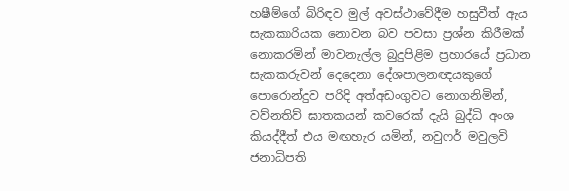හෂීම්ගේ බිරිඳව මුල් අවස්ථාවේදීම හසුවීත් ඇය සැකකාරියක නොවන බව පවසා ප්‍රශ්න කිරීමක් නොකරමින් මාවනැල්ල බුදුපිළිම ප්‍රහාරයේ ප්‍රධාන සැකකරුවන් දෙදෙනා දේශපාලනඥයකුගේ පොරොන්දුව පරිදි අත්අඩංගුවට නොගනිමින්, වව්නතිව් ඝාතකයන් කවරෙක් දැයි බුද්ධි අංශ කියද්දීත් එය මඟහැර යමින්, නවුෆර් මවුලවි ජනාධිපති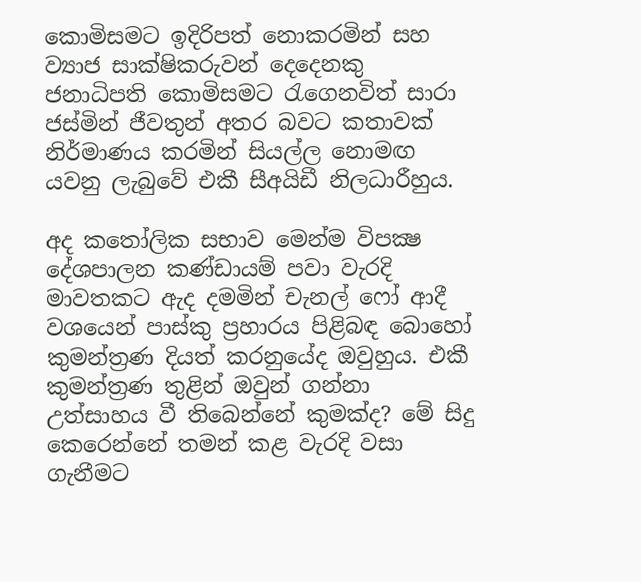කොමිසමට ඉදිරිපත් නොකරමින් සහ ව්‍යාජ සාක්ෂිකරුවන් දෙදෙනකු ජනාධිපති කොමිසමට රැගෙනවිත් සාරා ජස්මින් ජීවතුන් අතර බවට කතාවක් නිර්මාණය කරමින් සියල්ල නොමඟ යවනු ලැබුවේ එකී සීඅයිඩී නිලධාරීහුය.

අද කතෝලික සභාව මෙන්ම විපක්‍ෂ දේශපාලන කණ්ඩායම් පවා වැරදි මාවතකට ඇද දමමින් චැනල් ෆෝ ආදී වශයෙන් පාස්කු ප්‍රහාරය පිළිබඳ බොහෝ කුමන්ත්‍රණ දියත් කරනුයේද ඔවුහුය. එකී කුමන්ත්‍රණ තුළින් ඔවුන් ගන්නා උත්සාහය වී තිබෙන්නේ කුමක්ද? මේ සිදු කෙරෙන්නේ තමන් කළ වැරදි වසා ගැනීමට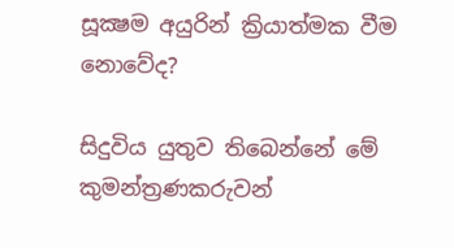සූක්‍ෂම අයුරින් ක්‍රියාත්මක වීම නොවේද?

සිදුවිය යුතුව තිබෙන්නේ මේ කුමන්ත්‍රණකරුවන්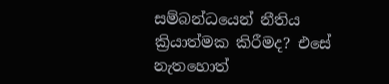සම්බන්ධයෙන් නීතිය ක්‍රියාත්මක කිරීමද? එසේ නැතහොත්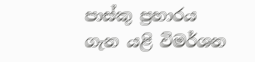පාස්කු ප්‍රහාරය ගැන යළි විමර්ශන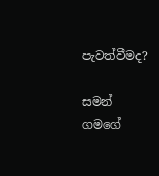පැවත්වීමද?

සමන් ගමගේ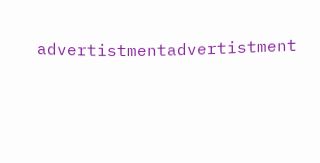advertistmentadvertistment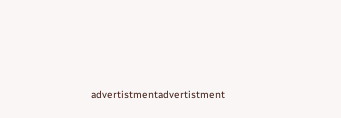advertistmentadvertistment